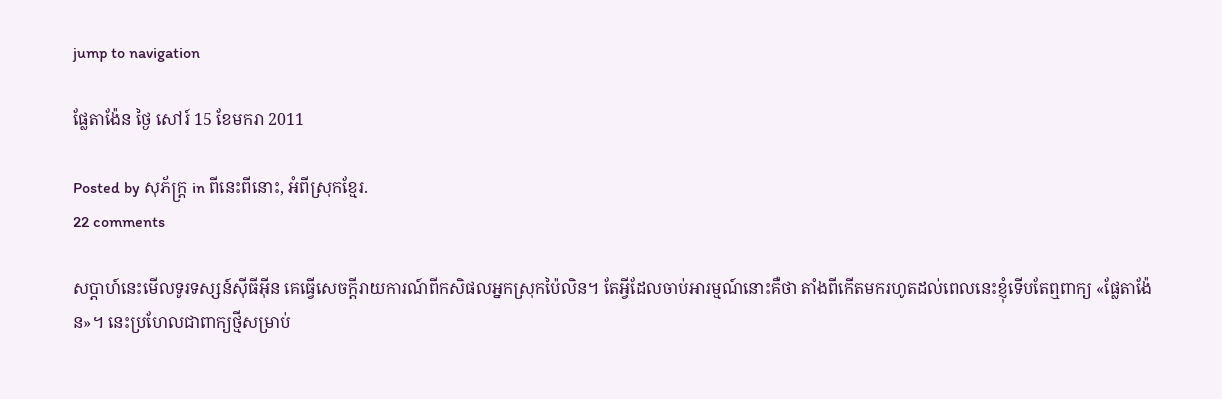jump to navigation

ផ្លែតាង៉ែន ថ្ងៃ សៅរ៍ 15 ខែមករា 2011

Posted by សុភ័ក្ត្រ in ពីនេះពីនោះ, អំពីស្រុកខ្មែរ.
22 comments

សប្ដាហ៍នេះមើលទូរទស្សន៍ស៊ីធីអ៊ីន គេធ្វើសេចក្ដីរាយការណ៍ពីកសិផលអ្នកស្រុកប៉ៃលិន។ តែអ្វីដែលចាប់អារម្មណ៍នោះគឺថា តាំងពីកើតមករហូតដល់ពេលនេះខ្ញុំទើបតែឮពាក្យ «ផ្លែតាង៉ែន»។ នេះប្រហែលជាពាក្យថ្មីសម្រាប់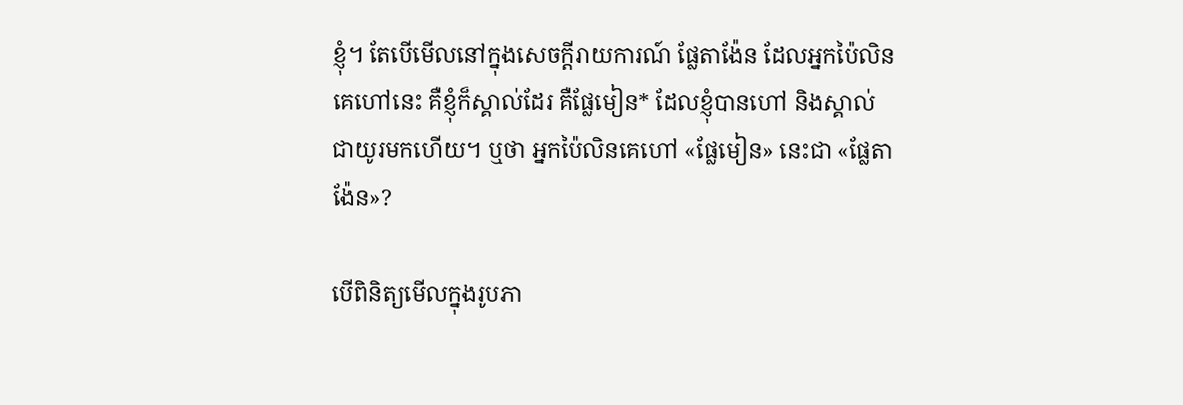ខ្ញុំ។ តែបើមើលនៅក្នុងសេចក្ដីរាយការណ៍ ផ្លែតាង៉ែន ដែលអ្នកប៉ៃលិនគេហៅនេះ គឺខ្ញុំក៏ស្គាល់ដែរ គឺផ្លែមៀន* ដែលខ្ញុំបានហៅ និងស្គាល់ជាយូរមកហើយ។ ឬថា អ្នកប៉ៃលិនគេហៅ «ផ្លែមៀន» នេះជា «ផ្លែតាង៉ែន»?

បើពិនិត្យមើលក្នុងរូបភា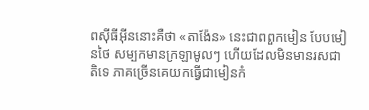ពស៊ីធីអ៊ីននោះគឺថា «តាង៉ែន» នេះជាពពួកមៀន បែបមៀនថៃ សម្បកមានក្រឡាមូលៗ ហើយដែលមិនមានរសជាតិទេ ភាគច្រើនគេយកធ្វើជាមៀនកំ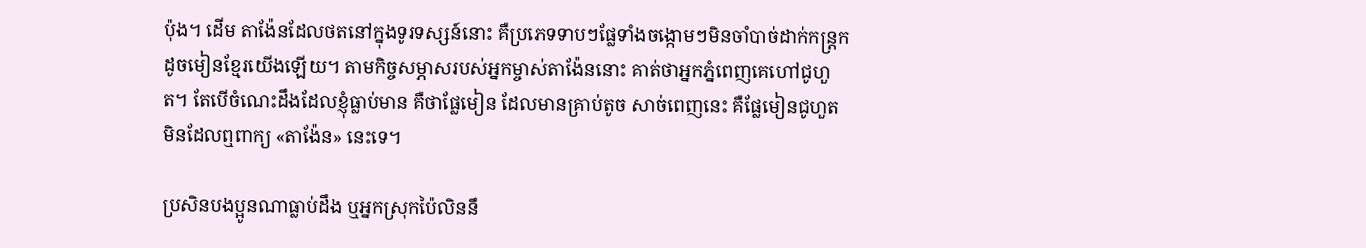ប៉ុង។ ដើម តាង៉ែនដែលថតនៅក្នុងទូរទស្សន៍នោះ គឺប្រភេទទាបៗផ្លែទាំងចង្កោមៗមិនចាំបាច់ដាក់កន្ត្រកដូចមៀនខ្មែរយើងឡើយ។ តាមកិច្ចសម្ភាសរបស់អ្នកម្ចាស់តាង៉ែននោះ គាត់ថាអ្នកភ្នំពេញគេហៅជូហួត។ តែបើចំណេះដឹងដែលខ្ញុំធ្លាប់មាន គឺថាផ្លែមៀន ដែលមានគ្រាប់តូច សាច់ពេញនេះ គឺផ្លែមៀនជូហួត មិនដែលឮពាក្យ «តាង៉ែន» នេះទេ។

ប្រសិនបងប្អូនណាធ្លាប់ដឹង ឬអ្នកស្រុកប៉ៃលិននឹ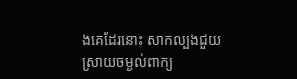ងគេដែរនោះ សាកល្បងជួយស្រាយចម្ងល់ពាក្យ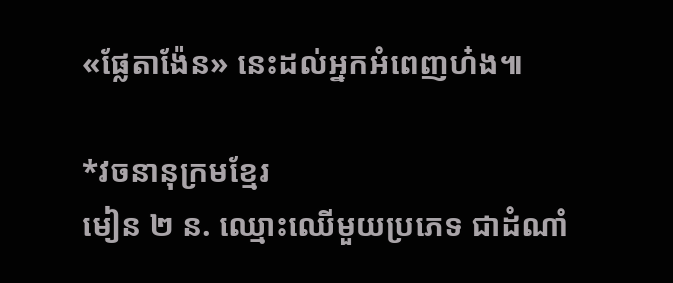«ផ្លែតាង៉ែន» នេះដល់អ្នកអំពេញហ៎ង៕

*វចនានុក្រមខ្មែរ
មៀន ២ ន. ឈ្មោះឈើមួយប្រភេទ ជាដំណាំ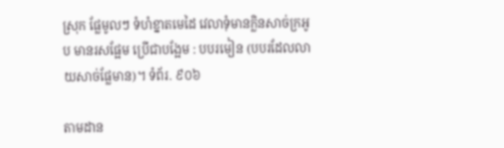ស្រុក ផ្លែមូលៗ ទំហំខ្នាតមេដៃ វេលាទុំមានក្លិនសាច់ក្រអូប មានរសផ្អែម ប្រើជាបង្អែម : បបរមៀន (បបរដែលលាយសាច់ផ្លែមាន)។ ទំព័រ. ៩០៦

តាមដាន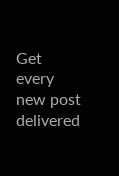Get every new post delivered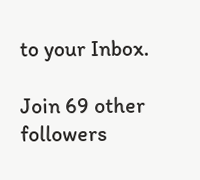to your Inbox.

Join 69 other followers